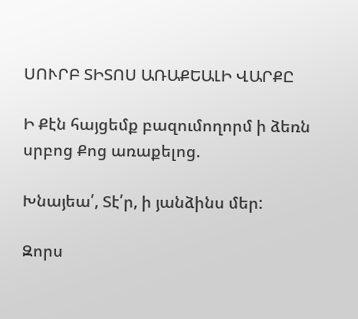ՍՈՒՐԲ ՏԻՏՈՍ ԱՌԱՔԵԱԼԻ ՎԱՐՔԸ

Ի Քէն հայցեմք բազումողորմ ի ձեռն սրբոց Քոց առաքելոց.

Խնայեա՛, Տէ՛ր, ի յանձինս մեր:

Զորս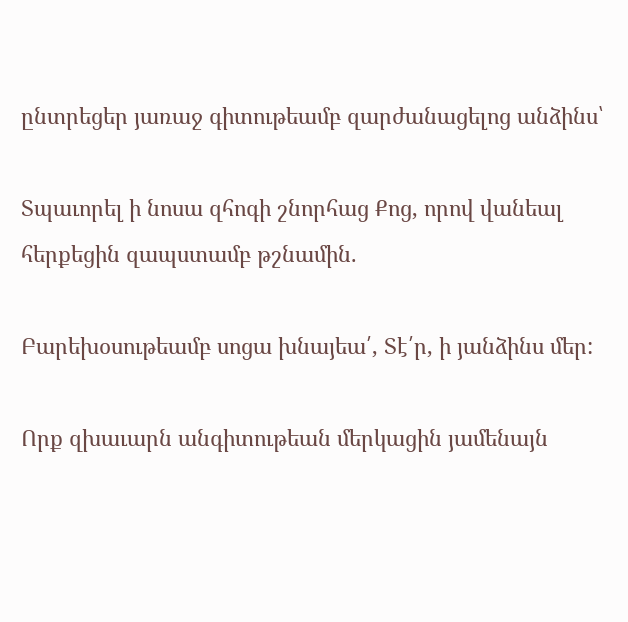ընտրեցեր յառաջ գիտութեամբ զարժանացելոց անձինս՝

Տպաւորել ի նոսա զհոգի շնորհաց Քոց, որով վանեալ հերքեցին զապստամբ թշնամին.

Բարեխօսութեամբ սոցա խնայեա՛, Տէ՛ր, ի յանձինս մեր:

Որք զխաւարն անգիտութեան մերկացին յամենայն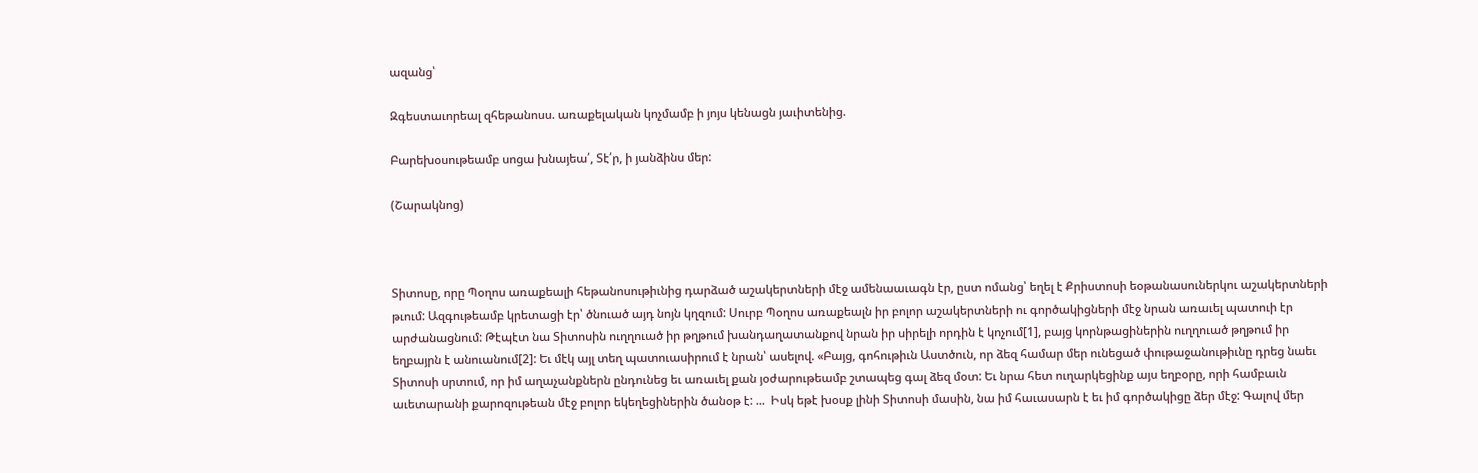ազանց՝

Զգեստաւորեալ զհեթանոսս. առաքելական կոչմամբ ի յոյս կենացն յաւիտենից.

Բարեխօսութեամբ սոցա խնայեա՛, Տէ՛ր, ի յանձինս մեր:

(Շարակնոց)



Տիտոսը, որը Պօղոս առաքեալի հեթանոսութիւնից դարձած աշակերտների մէջ ամենաաւագն էր, ըստ ոմանց՝ եղել է Քրիստոսի եօթանասուներկու աշակերտների թւում: Ազգութեամբ կրետացի էր՝ ծնուած այդ նոյն կղզում: Սուրբ Պօղոս առաքեալն իր բոլոր աշակերտների ու գործակիցների մէջ նրան առաւել պատուի էր արժանացնում: Թէպէտ նա Տիտոսին ուղղուած իր թղթում խանդաղատանքով նրան իր սիրելի որդին է կոչում[1], բայց կորնթացիներին ուղղուած թղթում իր եղբայրն է անուանում[2]: Եւ մէկ այլ տեղ պատուասիրում է նրան՝ ասելով. «Բայց, գոհութիւն Աստծուն, որ ձեզ համար մեր ունեցած փութաջանութիւնը դրեց նաեւ Տիտոսի սրտում, որ իմ աղաչանքներն ընդունեց եւ առաւել քան յօժարութեամբ շտապեց գալ ձեզ մօտ: Եւ նրա հետ ուղարկեցինք այս եղբօրը, որի համբաւն աւետարանի քարոզութեան մէջ բոլոր եկեղեցիներին ծանօթ է: ...  Իսկ եթէ խօսք լինի Տիտոսի մասին, նա իմ հաւասարն է եւ իմ գործակիցը ձեր մէջ: Գալով մեր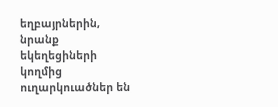եղբայրներին, նրանք եկեղեցիների կողմից ուղարկուածներ են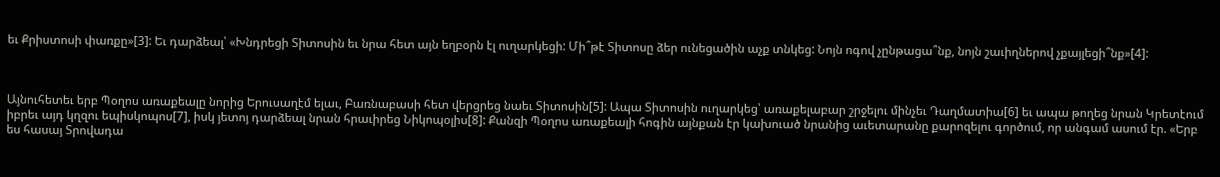եւ Քրիստոսի փառքը»[3]: Եւ դարձեալ՝ «Խնդրեցի Տիտոսին եւ նրա հետ այն եղբօրն էլ ուղարկեցի: Մի՞թէ Տիտոսը ձեր ունեցածին աչք տնկեց: Նոյն ոգով չընթացա՞նք, նոյն շաւիղներով չքայլեցի՞նք»[4]:



Այնուհետեւ երբ Պօղոս առաքեալը նորից Երուսաղէմ ելաւ, Բառնաբասի հետ վերցրեց նաեւ Տիտոսին[5]: Ապա Տիտոսին ուղարկեց՝ առաքելաբար շրջելու մինչեւ Դաղմատիա[6] եւ ապա թողեց նրան Կրետէում իբրեւ այդ կղզու եպիսկոպոս[7], իսկ յետոյ դարձեալ նրան հրաւիրեց Նիկոպօլիս[8]: Քանզի Պօղոս առաքեալի հոգին այնքան էր կախուած նրանից աւետարանը քարոզելու գործում, որ անգամ ասում էր. «Երբ ես հասայ Տրովադա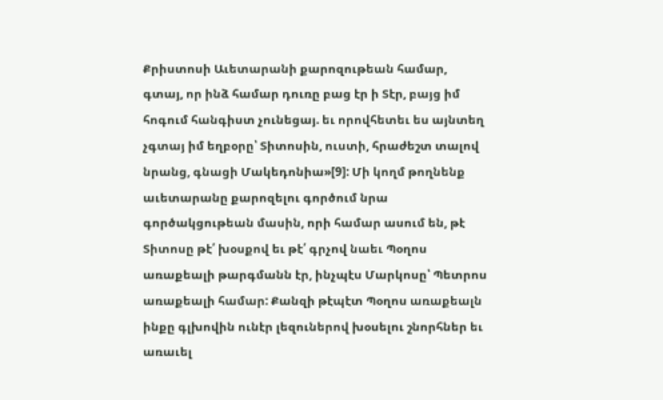Քրիստոսի Աւետարանի քարոզութեան համար, գտայ, որ ինձ համար դուռը բաց էր ի Տէր, բայց իմ հոգում հանգիստ չունեցայ. եւ որովհետեւ ես այնտեղ չգտայ իմ եղբօրը՝ Տիտոսին, ուստի, հրաժեշտ տալով նրանց, գնացի Մակեդոնիա»[9]: Մի կողմ թողնենք աւետարանը քարոզելու գործում նրա գործակցութեան մասին, որի համար ասում են, թէ Տիտոսը թէ՛ խօսքով եւ թէ՛ գրչով նաեւ Պօղոս առաքեալի թարգմանն էր, ինչպէս Մարկոսը՝ Պետրոս առաքեալի համար: Քանզի թէպէտ Պօղոս առաքեալն ինքը գլխովին ունէր լեզուներով խօսելու շնորհներ եւ առաւել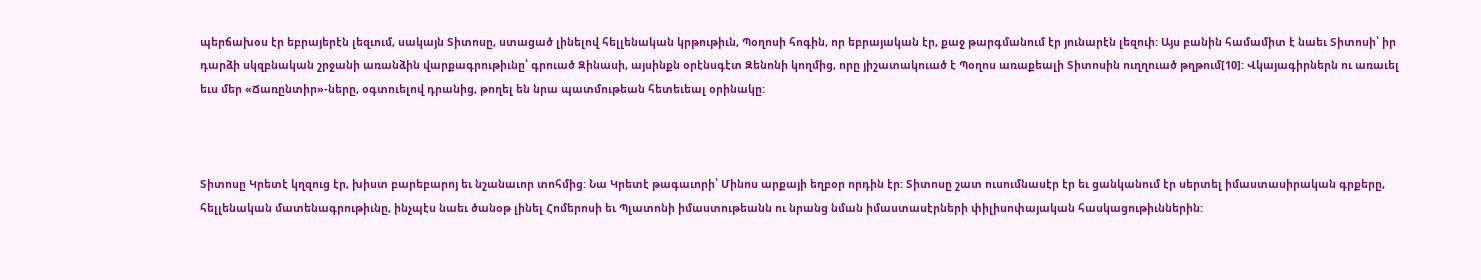պերճախօս էր եբրայերէն լեզւում, սակայն Տիտոսը, ստացած լինելով հելլենական կրթութիւն, Պօղոսի հոգին, որ եբրայական էր, քաջ թարգմանում էր յունարէն լեզուի: Այս բանին համամիտ է նաեւ Տիտոսի՝ իր դարձի սկզբնական շրջանի առանձին վարքագրութիւնը՝ գրուած Զինասի, այսինքն օրէնսգէտ Զենոնի կողմից, որը յիշատակուած է Պօղոս առաքեալի Տիտոսին ուղղուած թղթում[10]: Վկայագիրներն ու առաւել եւս մեր «Ճառընտիր»-ները, օգտուելով դրանից, թողել են նրա պատմութեան հետեւեալ օրինակը:



Տիտոսը Կրետէ կղզուց էր, խիստ բարեբարոյ եւ նշանաւոր տոհմից: Նա Կրետէ թագաւորի՝ Մինոս արքայի եղբօր որդին էր: Տիտոսը շատ ուսումնասէր էր եւ ցանկանում էր սերտել իմաստասիրական գրքերը, հելլենական մատենագրութիւնը, ինչպէս նաեւ ծանօթ լինել Հոմերոսի եւ Պլատոնի իմաստութեանն ու նրանց նման իմաստասէրների փիլիսոփայական հասկացութիւններին: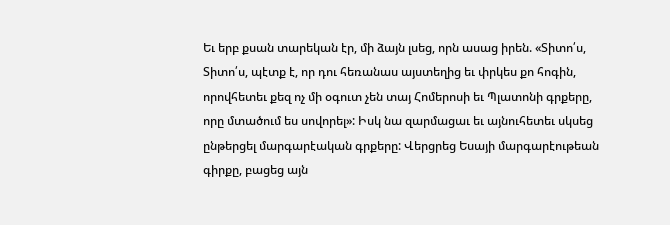Եւ երբ քսան տարեկան էր, մի ձայն լսեց, որն ասաց իրեն. «Տիտո՛ս, Տիտո՛ս, պէտք է, որ դու հեռանաս այստեղից եւ փրկես քո հոգին, որովհետեւ քեզ ոչ մի օգուտ չեն տայ Հոմերոսի եւ Պլատոնի գրքերը, որը մտածում ես սովորել»: Իսկ նա զարմացաւ եւ այնուհետեւ սկսեց ընթերցել մարգարէական գրքերը: Վերցրեց Եսայի մարգարէութեան գիրքը, բացեց այն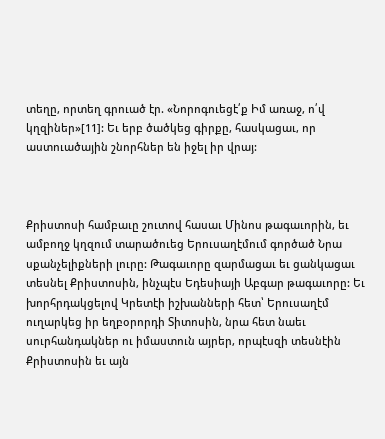տեղը, որտեղ գրուած էր. «Նորոգուեցէ՛ք Իմ առաջ, ո՛վ կղզիներ»[11]: Եւ երբ ծածկեց գիրքը, հասկացաւ, որ աստուածային շնորհներ են իջել իր վրայ:



Քրիստոսի համբաւը շուտով հասաւ Մինոս թագաւորին, եւ ամբողջ կղզում տարածուեց Երուսաղէմում գործած Նրա սքանչելիքների լուրը: Թագաւորը զարմացաւ եւ ցանկացաւ տեսնել Քրիստոսին, ինչպէս Եդեսիայի Աբգար թագաւորը: Եւ խորհրդակցելով Կրետէի իշխանների հետ՝ Երուսաղէմ ուղարկեց իր եղբօրորդի Տիտոսին, նրա հետ նաեւ սուրհանդակներ ու իմաստուն այրեր, որպէսզի տեսնէին Քրիստոսին եւ այն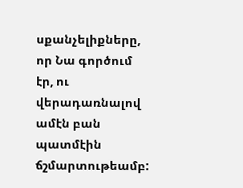սքանչելիքները, որ Նա գործում էր, ու վերադառնալով ամէն բան պատմէին ճշմարտութեամբ: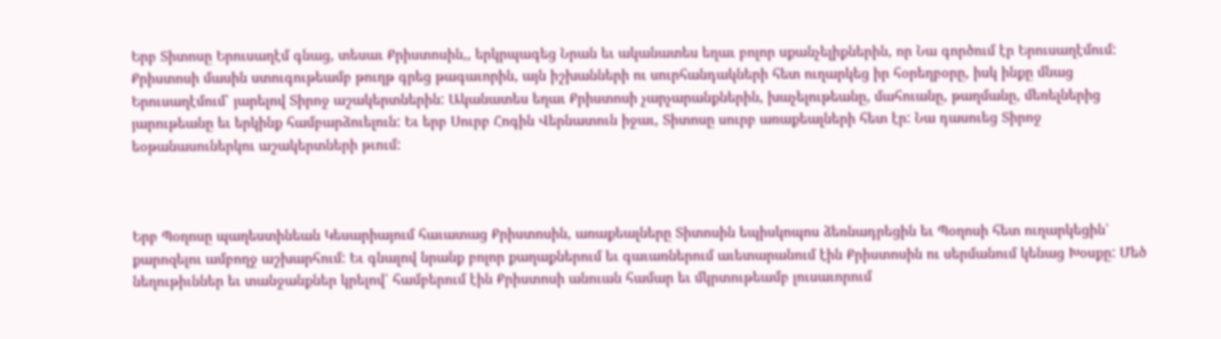Երբ Տիտոսը Երուսաղէմ գնաց, տեսաւ Քրիստոսին,, երկրպագեց Նրան եւ ականատես եղաւ բոլոր սքանչելիքներին, որ Նա գործում էր Երուսաղէմում: Քրիստոսի մասին ստուգութեամբ թուղթ գրեց թագաւորին, այն իշխանների ու սուրհանդակների հետ ուղարկեց իր հօրեղբօրը, իսկ ինքը մնաց Երուսաղէմում՝ յարելով Տիրոջ աշակերտներին: Ականատես եղաւ Քրիստոսի չարչարանքներին, խաչելութեանը, մահուանը, թաղմանը, մեռելներից յարութեանը եւ երկինք համբարձուելուն: Եւ երբ Սուրբ Հոգին Վերնատուն իջաւ, Տիտոսը սուրբ առաքեալների հետ էր: Նա դասուեց Տիրոջ եօթանասուներկու աշակերտների թւում:



Երբ Պօղոսը պաղեստինեան Կեսարիայում հաւատաց Քրիստոսին, առաքեալները Տիտոսին եպիսկոպոս ձեռնադրեցին եւ Պօղոսի հետ ուղարկեցին՝ քարոզելու ամբողջ աշխարհում: Եւ գնալով նրանք բոլոր քաղաքներում եւ գաւառներում աւետարանում էին Քրիստոսին ու սերմանում կենաց Խօսքը: Մեծ նեղութիւններ եւ տանջանքներ կրելով՝ համբերում էին Քրիստոսի անուան համար եւ մկրտութեամբ լուսաւորում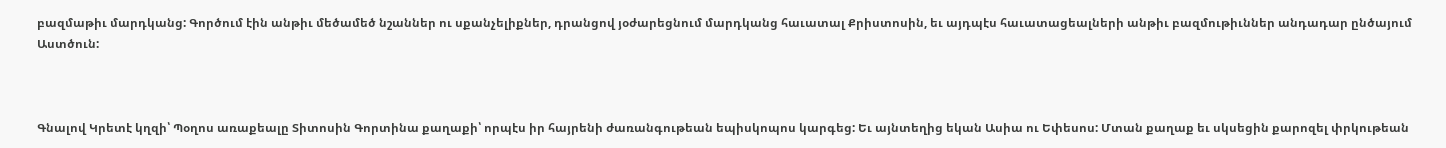բազմաթիւ մարդկանց: Գործում էին անթիւ մեծամեծ նշաններ ու սքանչելիքներ, դրանցով յօժարեցնում մարդկանց հաւատալ Քրիստոսին, եւ այդպէս հաւատացեալների անթիւ բազմութիւններ անդադար ընծայում Աստծուն:



Գնալով Կրետէ կղզի՝ Պօղոս առաքեալը Տիտոսին Գորտինա քաղաքի՝ որպէս իր հայրենի ժառանգութեան եպիսկոպոս կարգեց: Եւ այնտեղից եկան Ասիա ու Եփեսոս: Մտան քաղաք եւ սկսեցին քարոզել փրկութեան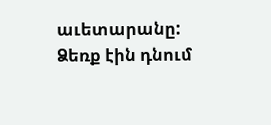աւետարանը: Ձեռք էին դնում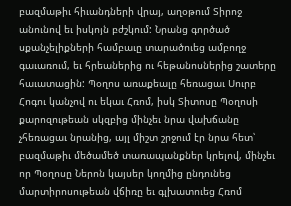բազմաթիւ հիւանդների վրայ, աղօթում Տիրոջ անունով եւ իսկոյն բժշկում: Նրանց գործած սքանչելիքների համբաւը տարածուեց ամբողջ գաւառում, եւ հրեաներից ու հեթանոսներից շատերը հաւատացին: Պօղոս առաքեալը հեռացաւ Սուրբ Հոգու կանչով ու եկաւ Հռոմ, իսկ Տիտոսը Պօղոսի քարոզութեան սկզբից մինչեւ նրա վախճանը չհեռացաւ նրանից, այլ միշտ շրջում էր նրա հետ՝ բազմաթիւ մեծամեծ տառապանքներ կրելով, մինչեւ որ Պօղոսը Ներոն կայսեր կողմից ընդունեց մարտիրոսութեան վճիռը եւ գլխատուեց Հռոմ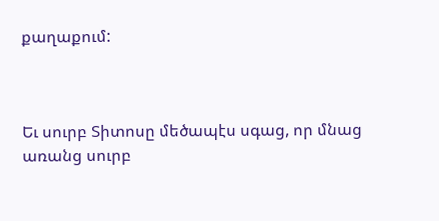քաղաքում:



Եւ սուրբ Տիտոսը մեծապէս սգաց, որ մնաց առանց սուրբ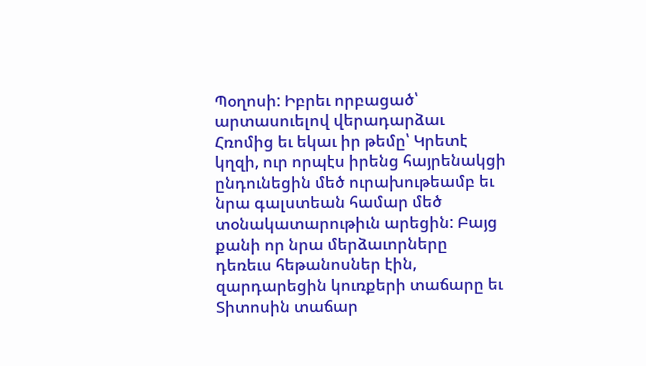Պօղոսի: Իբրեւ որբացած՝ արտասուելով վերադարձաւ Հռոմից եւ եկաւ իր թեմը՝ Կրետէ կղզի, ուր որպէս իրենց հայրենակցի ընդունեցին մեծ ուրախութեամբ եւ նրա գալստեան համար մեծ տօնակատարութիւն արեցին: Բայց քանի որ նրա մերձաւորները դեռեւս հեթանոսներ էին, զարդարեցին կուռքերի տաճարը եւ Տիտոսին տաճար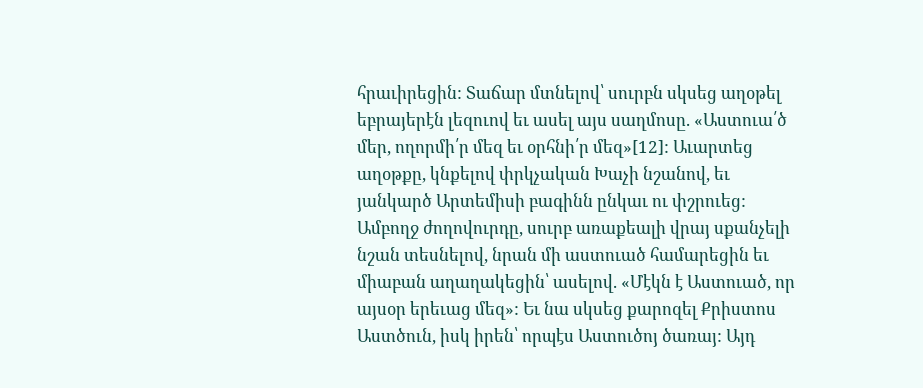հրաւիրեցին: Տաճար մտնելով՝ սուրբն սկսեց աղօթել եբրայերէն լեզուով եւ ասել այս սաղմոսը. «Աստուա՛ծ մեր, ողորմի՛ր մեզ եւ օրհնի՛ր մեզ»[12]: Աւարտեց աղօթքը, կնքելով փրկչական Խաչի նշանով, եւ յանկարծ Արտեմիսի բագինն ընկաւ ու փշրուեց: Ամբողջ ժողովուրդը, սուրբ առաքեալի վրայ սքանչելի նշան տեսնելով, նրան մի աստուած համարեցին եւ միաբան աղաղակեցին՝ ասելով. «Մէկն է Աստուած, որ այսօր երեւաց մեզ»: Եւ նա սկսեց քարոզել Քրիստոս Աստծուն, իսկ իրեն՝ որպէս Աստուծոյ ծառայ: Այդ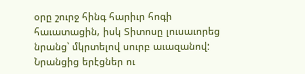օրը շուրջ հինգ հարիւր հոգի հաւատացին, իսկ Տիտոսը լուսաւորեց նրանց՝ մկրտելով սուրբ աւազանով: Նրանցից երէցներ ու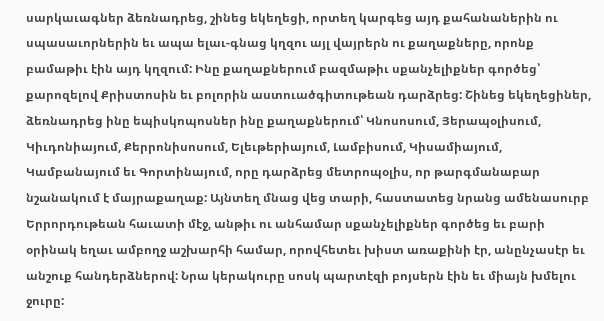սարկաւագներ ձեռնադրեց, շինեց եկեղեցի, որտեղ կարգեց այդ քահանաներին ու սպասաւորներին եւ ապա ելաւ-գնաց կղզու այլ վայրերն ու քաղաքները, որոնք բամաթիւ էին այդ կղզում: Ինը քաղաքներում բազմաթիւ սքանչելիքներ գործեց՝ քարոզելով Քրիստոսին եւ բոլորին աստուածգիտութեան դարձրեց: Շինեց եկեղեցիներ, ձեռնադրեց ինը եպիսկոպոսներ ինը քաղաքներում՝ Կնոսոսում, Յերապօլիսում, Կիւդոնիայում, Քերրոնիսոսում, Ելեւթերիայում, Լամբիսում, Կիսամիայում, Կամբանայում եւ Գորտինայում, որը դարձրեց մետրոպօլիս, որ թարգմանաբար նշանակում է մայրաքաղաք: Այնտեղ մնաց վեց տարի, հաստատեց նրանց ամենասուրբ Երրորդութեան հաւատի մէջ, անթիւ ու անհամար սքանչելիքներ գործեց եւ բարի օրինակ եղաւ ամբողջ աշխարհի համար, որովհետեւ խիստ առաքինի էր, անընչասէր եւ անշուք հանդերձներով: Նրա կերակուրը սոսկ պարտէզի բոյսերն էին եւ միայն խմելու ջուրը: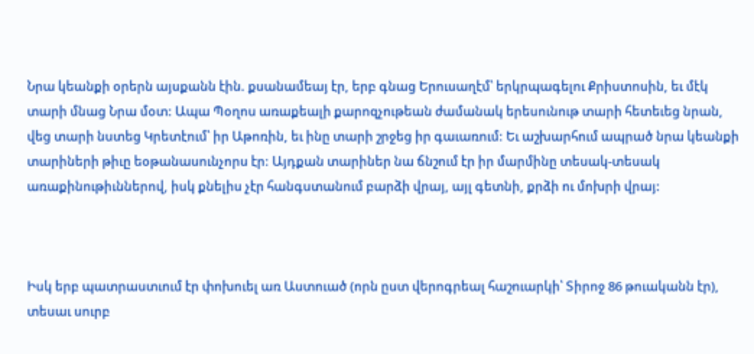Նրա կեանքի օրերն այսքանն էին. քսանամեայ էր, երբ գնաց Երուսաղէմ՝ երկրպագելու Քրիստոսին, եւ մէկ տարի մնաց Նրա մօտ: Ապա Պօղոս առաքեալի քարոզչութեան ժամանակ երեսունութ տարի հետեւեց նրան, վեց տարի նստեց Կրետէում՝ իր Աթոռին, եւ ինը տարի շրջեց իր գաւառում: Եւ աշխարհում ապրած նրա կեանքի տարիների թիւը եօթանասունչորս էր: Այդքան տարիներ նա ճնշում էր իր մարմինը տեսակ-տեսակ առաքինութիւններով, իսկ քնելիս չէր հանգստանում բարձի վրայ, այլ գետնի, քրձի ու մոխրի վրայ:



Իսկ երբ պատրաստւում էր փոխուել առ Աստուած (որն ըստ վերոգրեալ հաշուարկի՝ Տիրոջ 86 թուականն էր), տեսաւ սուրբ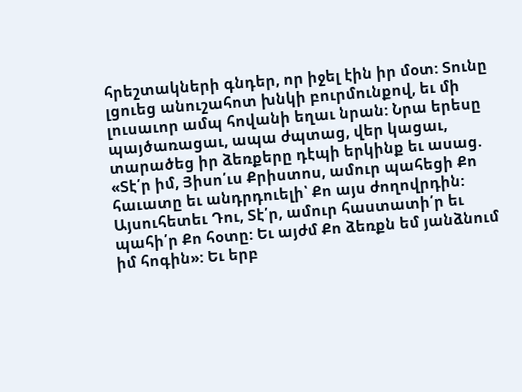հրեշտակների գնդեր, որ իջել էին իր մօտ: Տունը լցուեց անուշահոտ խնկի բուրմունքով, եւ մի լուսաւոր ամպ հովանի եղաւ նրան: Նրա երեսը պայծառացաւ, ապա ժպտաց, վեր կացաւ, տարածեց իր ձեռքերը դէպի երկինք եւ ասաց. «Տէ՛ր իմ, Յիսո՛ւս Քրիստոս, ամուր պահեցի Քո հաւատը եւ անդրդուելի՝ Քո այս ժողովրդին: Այսուհետեւ Դու, Տէ՛ր, ամուր հաստատի՛ր եւ պահի՛ր Քո հօտը: Եւ այժմ Քո ձեռքն եմ յանձնում իմ հոգին»: Եւ երբ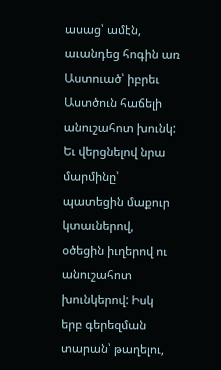ասաց՝ ամէն, աւանդեց հոգին առ Աստուած՝ իբրեւ Աստծուն հաճելի անուշահոտ խունկ: Եւ վերցնելով նրա մարմինը՝ պատեցին մաքուր կտաւներով, օծեցին իւղերով ու անուշահոտ խունկերով: Իսկ երբ գերեզման տարան՝ թաղելու,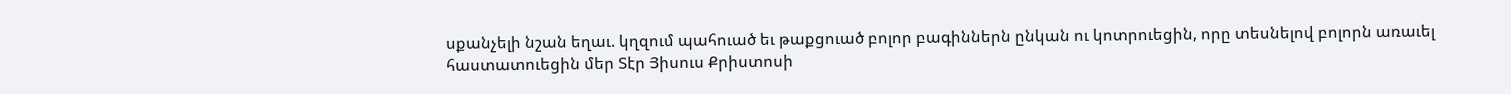սքանչելի նշան եղաւ. կղզում պահուած եւ թաքցուած բոլոր բագիններն ընկան ու կոտրուեցին, որը տեսնելով բոլորն առաւել հաստատուեցին մեր Տէր Յիսուս Քրիստոսի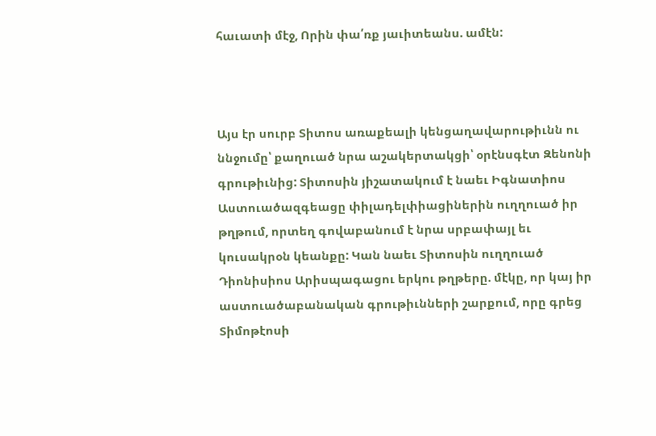հաւատի մէջ, Որին փա՛ռք յաւիտեանս. ամէն:



Այս էր սուրբ Տիտոս առաքեալի կենցաղավարութիւնն ու ննջումը՝ քաղուած նրա աշակերտակցի՝ օրէնսգէտ Զենոնի գրութիւնից: Տիտոսին յիշատակում է նաեւ Իգնատիոս Աստուածազգեացը փիլադելփիացիներին ուղղուած իր թղթում, որտեղ գովաբանում է նրա սրբափայլ եւ կուսակրօն կեանքը: Կան նաեւ Տիտոսին ուղղուած Դիոնիսիոս Արիսպագացու երկու թղթերը. մէկը, որ կայ իր աստուածաբանական գրութիւնների շարքում, որը գրեց Տիմոթէոսի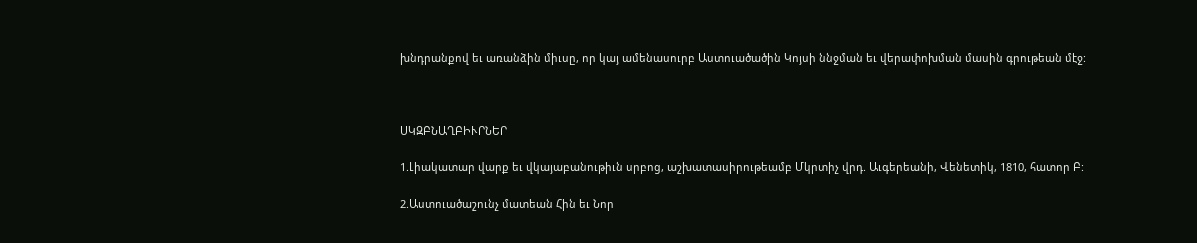խնդրանքով եւ առանձին միւսը, որ կայ ամենասուրբ Աստուածածին Կոյսի ննջման եւ վերափոխման մասին գրութեան մէջ:



ՍԿԶԲՆԱՂԲԻՒՐՆԵՐ

1.Լիակատար վարք եւ վկայաբանութիւն սրբոց, աշխատասիրութեամբ Մկրտիչ վրդ. Աւգերեանի, Վենետիկ, 1810, հատոր Բ:

2.Աստուածաշունչ մատեան Հին եւ Նոր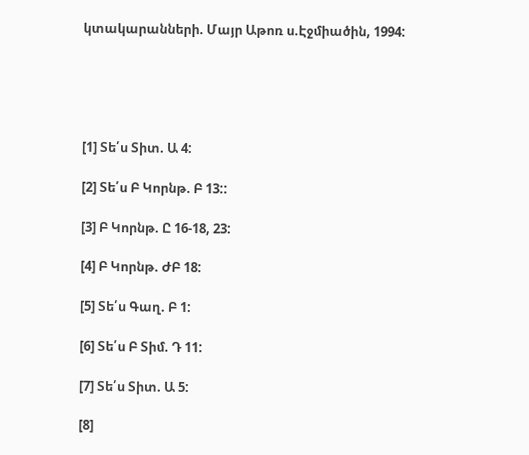կտակարանների. Մայր Աթոռ ս.Էջմիածին, 1994:





[1] Տե՛ս Տիտ. Ա 4:

[2] Տե՛ս Բ Կորնթ. Բ 13::

[3] Բ Կորնթ. Ը 16-18, 23:

[4] Բ Կորնթ. ԺԲ 18:

[5] Տե՛ս Գաղ. Բ 1:

[6] Տե՛ս Բ Տիմ. Դ 11:

[7] Տե՛ս Տիտ. Ա 5:

[8]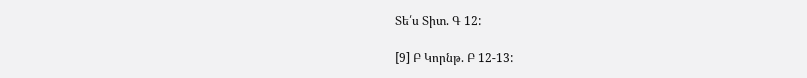Տե՛ս Տիտ. Գ 12:

[9] Բ Կորնթ. Բ 12-13: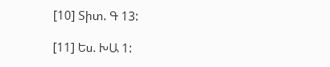[10] Տիտ. Գ 13:

[11] Ես. ԽԱ 1: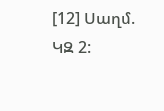[12] Սաղմ. ԿԶ 2: